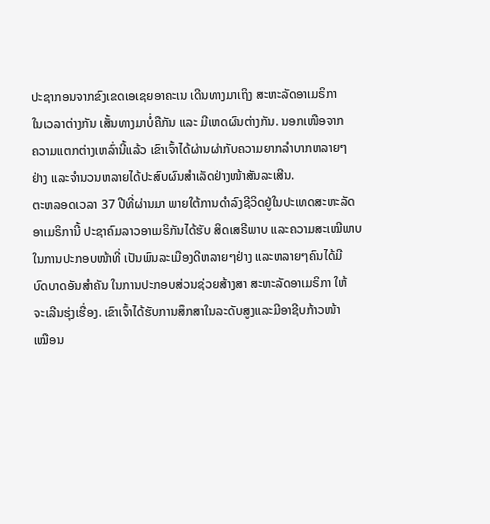ປະຊາກອນຈາກຂົງເຂດເອເຊຍອາຄະເນ ເດີນທາງມາເຖິງ ສະຫະລັດອາເມຣິກາ
ໃນເວລາຕ່າງກັນ ເສັ້ນທາງມາບໍ່ຄືກັນ ແລະ ມີເຫດຜົນຕ່າງກັນ. ນອກເໜືອຈາກ
ຄວາມແຕກຕ່າງເຫລົ່ານີ້ແລ້ວ ເຂົາເຈົ້າໄດ້ຜ່ານຜ່າກັບຄວາມຍາກລໍາບາກຫລາຍໆ
ຢ່າງ ແລະຈໍານວນຫລາຍໄດ້ປະສົບຜົນສໍາເລັດຢ່າງໜ້າສັນລະເສີນ.
ຕະຫລອດເວລາ 37 ປີທີ່ຜ່ານມາ ພາຍໃຕ້ການດໍາລົງຊີວິດຢູ່ໃນປະເທດສະຫະລັດ
ອາເມຣິການີ້ ປະຊາຄົມລາວອາເມຣິກັນໄດ້ຮັບ ສິດເສຣີພາບ ແລະຄວາມສະເໝີພາບ
ໃນການປະກອບໜ້າທີ່ ເປັນພົນລະເມືອງດີຫລາຍໆຢ່າງ ແລະຫລາຍໆຄົນໄດ້ມີ
ບົດບາດອັນສໍາຄັນ ໃນການປະກອບສ່ວນຊ່ວຍສ້າງສາ ສະຫະລັດອາເມຣິກາ ໃຫ້
ຈະເລີນຮຸ່ງເຮື່ອງ. ເຂົາເຈົ້າໄດ້ຮັບການສຶກສາໃນລະດັບສູງແລະມີອາຊີບກ້າວໜ້າ
ເໝືອນ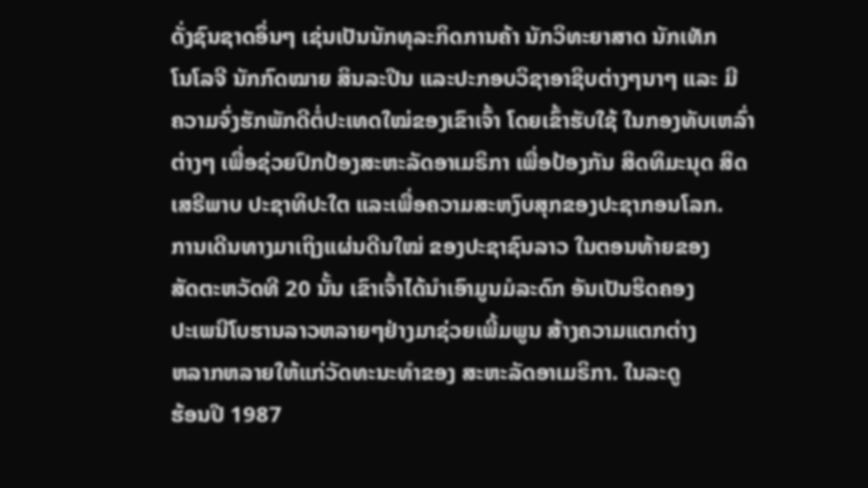ດັ່ງຊົນຊາດອຶ່ນໆ ເຊ່ນເປັນນັກທຸລະກິດການຄ້າ ນັກວິທະຍາສາດ ນັກເທັກ
ໂນໂລຈີ ນັກກົດໝາຍ ສິນລະປີນ ແລະປະກອບວິຊາອາຊິບຕ່າງໆນາໆ ແລະ ມີ
ຄວາມຈົ່ງຮັກພັກດີຕໍ່ປະເທດໃໝ່ຂອງເຂົາເຈົ້າ ໂດຍເຂົ້າຮັບໃຊ້ ໃນກອງທັບເຫລົ່າ
ຕ່າງໆ ເພື່ອຊ່ວຍປົກປ້ອງສະຫະລັດອາເມຣິກາ ເພື່ອປ້ອງກັນ ສິດທິມະນຸດ ສິດ
ເສຣີພາບ ປະຊາທິປະໃຕ ແລະເພື່ອຄວາມສະຫງົບສຸກຂອງປະຊາກອນໂລກ.
ການເດີນທາງມາເຖິງແຜ່ນດີນໃໝ່ ຂອງປະຊາຊົນລາວ ໃນຕອນທ້າຍຂອງ
ສັດຕະຫວັດທີ 20 ນັ້ນ ເຂົາເຈົ້າໄດ້ນໍາເອົາມູນມໍລະດົກ ອັນເປັນຮິດຄອງ
ປະເພນີໂບຮານລາວຫລາຍໆຢ່າງມາຊ່ວຍເພີ້ມພູນ ສ້າງຄວາມແຕກຕ່າງ
ຫລາກຫລາຍໃຫ້ແກ່ວັດທະນະທໍາຂອງ ສະຫະລັດອາເມຣິກາ. ໃນລະດູ
ຮ້ອນປີ 1987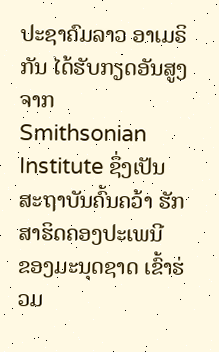ປະຊາຄົມລາວ ອາເມຣິກັນ ໄດ້ຮັບກຽດອັນສູງຈາກ
Smithsonian Institute ຊຶ່ງເປັນສະຖາບັນຄົ້ນຄວ້າ ຮັກສາຮິດຄອງປະເພນີ
ຂອງມະນຸດຊາດ ເຂົ້າຮ່ວມ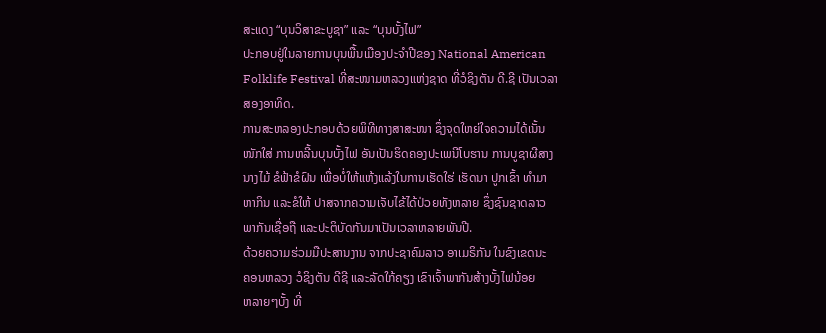ສະແດງ “ບຸນວິສາຂະບູຊາ” ແລະ “ບຸນບັ້ງໄຟ”
ປະກອບຢູ່ໃນລາຍການບຸນພື້ນເມືອງປະຈໍາປີຂອງ National American
Folklife Festival ທີ່ສະໜາມຫລວງແຫ່ງຊາດ ທີ່ວໍຊິງຕັນ ດີ.ຊີ ເປັນເວລາ
ສອງອາທິດ.
ການສະຫລອງປະກອບດ້ວຍພິທີທາງສາສະໜາ ຊຶ່ງຈຸດໃຫຍ່ໃຈຄວາມໄດ້ເນັ້ນ
ໜັກໃສ່ ການຫລີ້ນບຸນບັ້ງໄຟ ອັນເປັນຮິດຄອງປະເພນີໂບຮານ ການບູຊາຜີສາງ
ນາງໄມ້ ຂໍຟ້າຂໍຝົນ ເພື່ອບໍ່ໃຫ້ແຫ້ງແລ້ງໃນການເຮັດໃຮ່ ເຮັດນາ ປູກເຂົ້າ ທໍາມາ
ຫາກິນ ແລະຂໍໃຫ້ ປາສຈາກຄວາມເຈັບໄຂ້ໄດ້ປ່ວຍທັງຫລາຍ ຊຶ່ງຊົນຊາດລາວ
ພາກັນເຊື່ອຖື ແລະປະຕິບັດກັນມາເປັນເວລາຫລາຍພັນປີ.
ດ້ວຍຄວາມຮ່ວມມືປະສານງານ ຈາກປະຊາຄົມລາວ ອາເມຣິກັນ ໃນຂົງເຂດນະ
ຄອນຫລວງ ວໍຊິງຕັນ ດີຊີ ແລະລັດໃກ້ຄຽງ ເຂົາເຈົ້າພາກັນສ້າງບັ້ງໄຟນ້ອຍ
ຫລາຍໆບັ້ງ ທີ່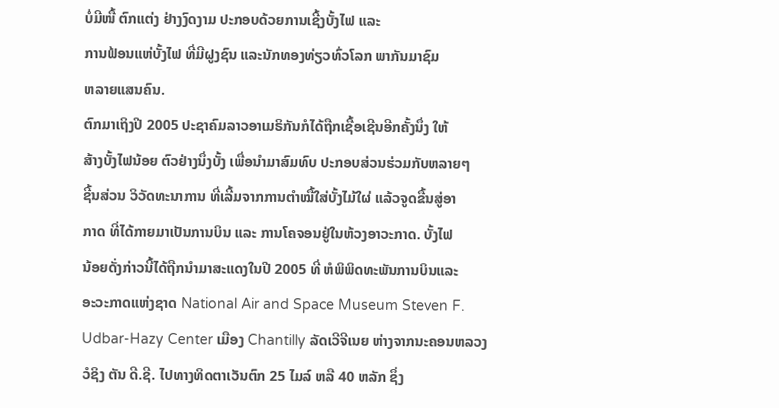ບໍ່ມີໜື້ ຕົກແຕ່ງ ຢ່າງງົດງາມ ປະກອບດ້ວຍການເຊີ້ງບັ້ງໄຟ ແລະ
ການຟ້ອນແຫ່ບັ້ງໄຟ ທີ່ມີຝູງຊົນ ແລະນັກທອງທ່ຽວທົ່ວໂລກ ພາກັນມາຊົມ
ຫລາຍແສນຄົນ.
ຕົກມາເຖິງປີ 2005 ປະຊາຄົມລາວອາເມຣິກັນກໍໄດ້ຖືກເຊື້ອເຊີນອີກຄັ້ງນຶ່ງ ໃຫ້
ສ້າງບັ້ງໄຟນ້ອຍ ຕົວຢ່າງນຶ່ງບັ້ງ ເພື່ອນໍາມາສົມທົບ ປະກອບສ່ວນຮ່ວມກັບຫລາຍໆ
ຊີ້ນສ່ວນ ວິວັດທະນາການ ທີ່ເລີ້ມຈາກການຕໍາໝື້ໃສ່ບັ້ງໄມ້ໃຜ່ ແລ້ວຈູດຂື້ນສູ່ອາ
ກາດ ທີ່ໄດ້ກາຍມາເປັນການບິນ ແລະ ການໂຄຈອນຢູ່ໃນຫ້ວງອາວະກາດ. ບັ້ງໄຟ
ນ້ອຍດັ່ງກ່າວນີ້ໄດ້ຖືກນໍາມາສະແດງໃນປີ 2005 ທີ່ ຫໍພິພິດທະພັນການບິນແລະ
ອະວະກາດແຫ່ງຊາດ National Air and Space Museum Steven F.
Udbar-Hazy Center ເມືອງ Chantilly ລັດເວີຈີເນຍ ຫ່າງຈາກນະຄອນຫລວງ
ວໍຊິງ ຕັນ ດີ.ຊີ. ໄປທາງທິດຕາເວັນຕົກ 25 ໄມລ໌ ຫລື 40 ຫລັກ ຊຶ່ງ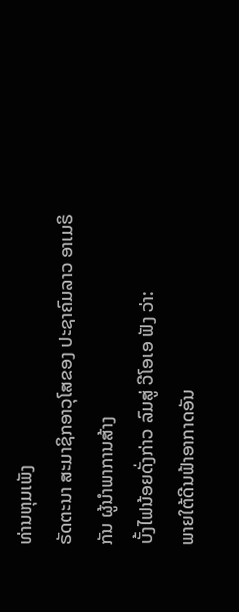ທ່ານຫຸມເພັງ
ຣັດຕະນາ ສະມາຊິກອາວຸໂສຂອງ ປະຊາຄົມລາວ ອາເມຣິກັນ ຜູ້ນໍາພາການສ້າງ
ບັ້ງໄຟນ້ອຍດັ່ງກ່າວ ລົມສູ່ ວີໂອເອ ຟັງ ວ່າ:
ພາຍໃຕ້ດີນຟ້າອາກາດອັນ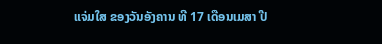ແຈ່ມໃສ ຂອງວັນອັງຄານ ທີ 17 ເດືອນເມສາ ປີ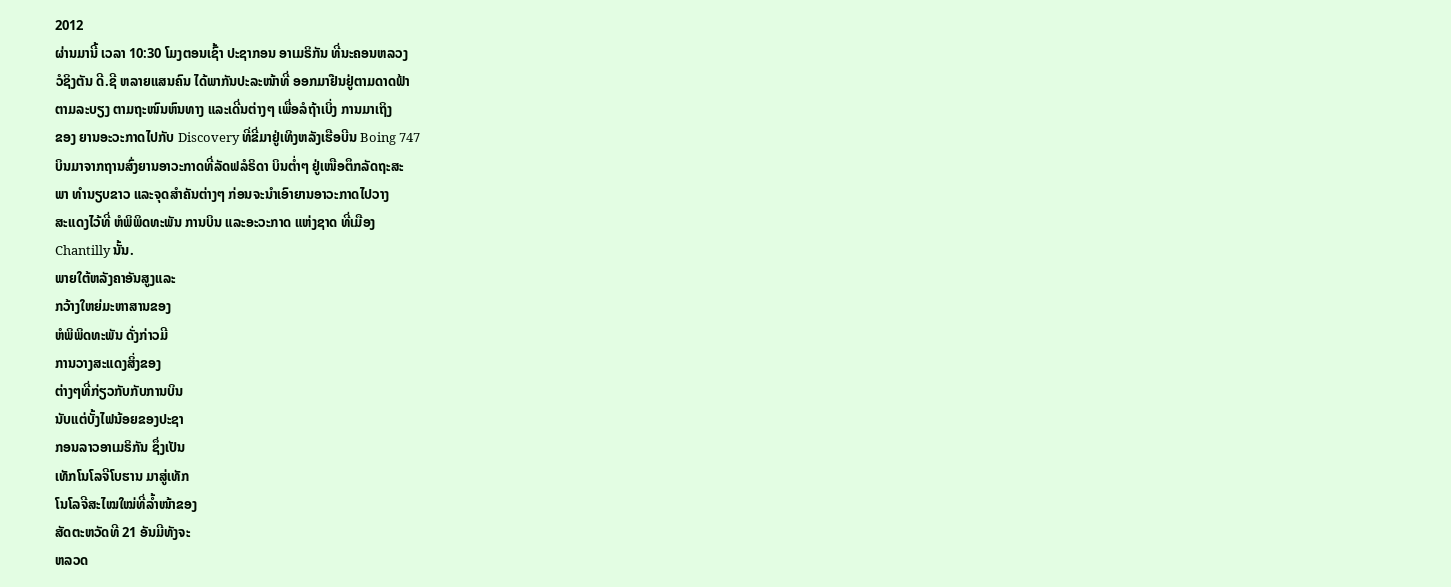2012
ຜ່ານມານີ້ ເວລາ 10:30 ໂມງຕອນເຊົ້າ ປະຊາກອນ ອາເມຣິກັນ ທີ່ນະຄອນຫລວງ
ວໍຊິງຕັນ ດີ.ຊີ ຫລາຍແສນຄົນ ໄດ້ພາກັນປະລະໜ້າທີ່ ອອກມາຢືນຢູ່ຕາມດາດຟ້າ
ຕາມລະບຽງ ຕາມຖະໜົນຫົນທາງ ແລະເດີ່ນຕ່າງໆ ເພື່ອລໍຖ້າເບິ່ງ ການມາເຖິງ
ຂອງ ຍານອະວະກາດໄປກັບ Discovery ທີ່ຂີ່ມາຢູ່ເທິງຫລັງເຮືອບີນ Boing 747
ບິນມາຈາກຖານສົ່ງຍານອາວະກາດທີ່ລັດຟລໍຣິດາ ບິນຕໍ່າໆ ຢູ່ເໜືອຕຶກລັດຖະສະ
ພາ ທໍານຽບຂາວ ແລະຈຸດສໍາຄັນຕ່າງໆ ກ່ອນຈະນໍາເອົາຍານອາວະກາດໄປວາງ
ສະແດງໄວ້ທີ່ ຫໍພິພິດທະພັນ ການບິນ ແລະອະວະກາດ ແຫ່ງຊາດ ທີ່ເມືອງ
Chantilly ນັ້ນ.
ພາຍໃຕ້ຫລັງຄາອັນສູງແລະ
ກວ້າງໃຫຍ່ມະຫາສານຂອງ
ຫໍພິພິດທະພັນ ດັ່ງກ່າວມີ
ການວາງສະແດງສິ່ງຂອງ
ຕ່າງໆທີ່ກ່ຽວກັບກັບການບິນ
ນັບແຕ່ບັ້ງໄຟນ້ອຍຂອງປະຊາ
ກອນລາວອາເມຣິກັນ ຊຶ່ງເປັນ
ເທັກໂນໂລຈີໂບຮານ ມາສູ່ເທັກ
ໂນໂລຈີສະໄໝໃໝ່ທີ່ລໍ້າໜ້າຂອງ
ສັດຕະຫວັດທີ 21 ອັນມີທັງຈະ
ຫລວດ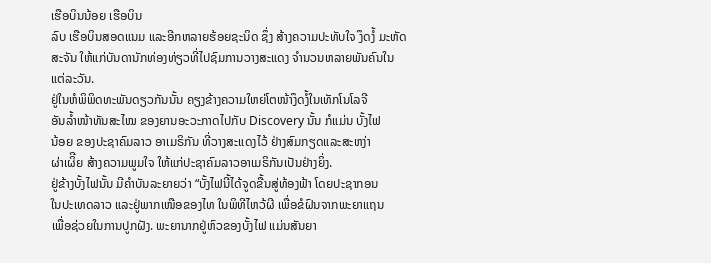ເຮືອບິນນ້ອຍ ເຮືອບິນ
ລົບ ເຮືອບິນສອດແນມ ແລະອີກຫລາຍຮ້ອຍຊະນິດ ຊຶ່ງ ສ້າງຄວາມປະທັບໃຈ ງຶດງໍ້ ມະຫັດ
ສະຈັນ ໃຫ້ແກ່ບັນດານັກທ່ອງທ່ຽວທີ່ໄປຊົມການວາງສະແດງ ຈໍານວນຫລາຍພັນຄົນໃນ
ແຕ່ລະວັນ.
ຢູ່ໃນຫໍພິພິດທະພັນດຽວກັນນັ້ນ ຄຽງຂ້າງຄວາມໃຫຍ່ໂຕໜ້າງຶດງໍ້ໃນເທັກໂນໂລຈີ
ອັນລໍ້າໜ້າທັນສະໄໝ ຂອງຍານອະວະກາດໄປກັບ Discovery ນັ້ນ ກໍແມ່ນ ບັ້ງໄຟ
ນ້ອຍ ຂອງປະຊາຄົມລາວ ອາເມຣິກັນ ທີ່ວາງສະແດງໄວ້ ຢ່າງສົມກຽດແລະສະຫງ່າ
ຜ່າເຜິີຍ ສ້າງຄວາມພູມໃຈ ໃຫ້ແກ່ປະຊາຄົມລາວອາເມຣິກັນເປັນຢ່າງຍິ່ງ.
ຢູ່ຂ້າງບັ້ງໄຟນັ້ນ ມີຄໍາບັນລະຍາຍວ່າ “ບັ້ງໄຟນີ້ໄດ້ຈູດຂື້ນສູ່ທ້ອງຟ້າ ໂດຍປະຊາກອນ
ໃນປະເທດລາວ ແລະຢູ່ພາກເໜືອຂອງໄທ ໃນພິທີໄຫວ້ຜີ ເພື່ອຂໍຝົນຈາກພະຍາແຖນ
ເພື່ອຊ່ວຍໃນການປູກຝັງ. ພະຍານາກຢູ່ຫົວຂອງບັ້ງໄຟ ແມ່ນສັນຍາ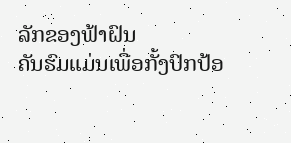ລັກຂອງຟ້າຝົນ
ຄັນຮົມແມ່ນເພື່ອກັ້ງປົກປ້ອ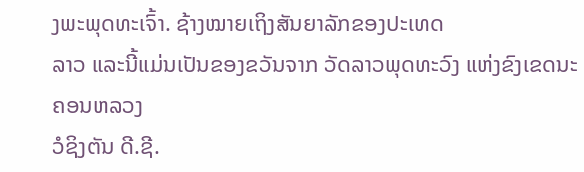ງພະພຸດທະເຈົ້າ. ຊ້າງໝາຍເຖິງສັນຍາລັກຂອງປະເທດ
ລາວ ແລະນີ້ແມ່ນເປັນຂອງຂວັນຈາກ ວັດລາວພຸດທະວົງ ແຫ່ງຂົງເຂດນະຄອນຫລວງ
ວໍຊິງຕັນ ດີ.ຊີ.